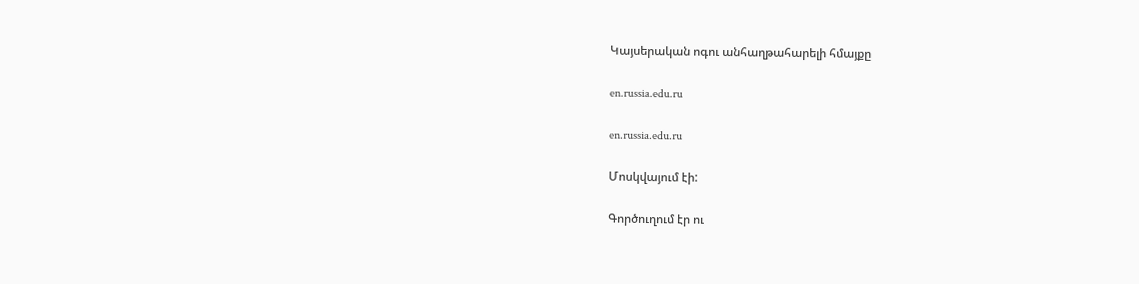Կայսերական ոգու անհաղթահարելի հմայքը

en.russia.edu.ru

en.russia.edu.ru

Մոսկվայում էի:

Գործուղում էր ու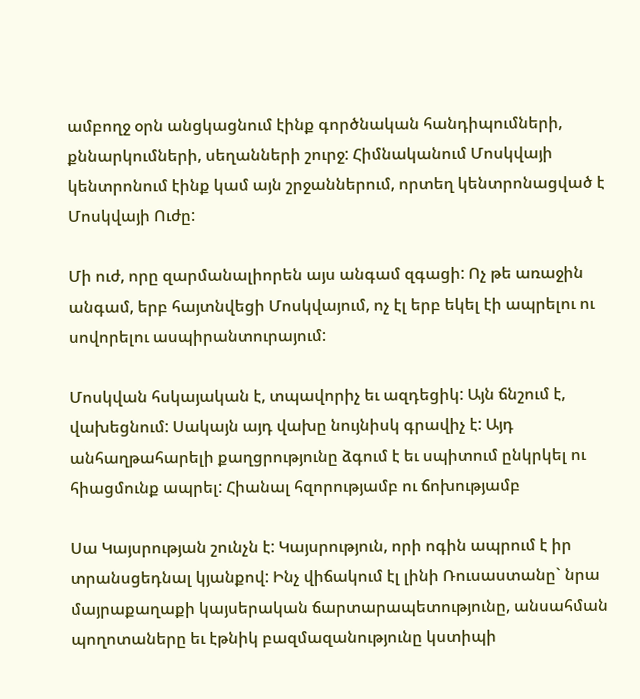ամբողջ օրն անցկացնում էինք գործնական հանդիպումների, քննարկումների, սեղանների շուրջ: Հիմնականում Մոսկվայի կենտրոնում էինք կամ այն շրջաններում, որտեղ կենտրոնացված է Մոսկվայի Ուժը:

Մի ուժ, որը զարմանալիորեն այս անգամ զգացի: Ոչ թե առաջին անգամ, երբ հայտնվեցի Մոսկվայում, ոչ էլ երբ եկել էի ապրելու ու սովորելու ասպիրանտուրայում:

Մոսկվան հսկայական է, տպավորիչ եւ ազդեցիկ: Այն ճնշում է, վախեցնում: Սակայն այդ վախը նույնիսկ գրավիչ է: Այդ անհաղթահարելի քաղցրությունը ձգում է եւ սպիտում ընկրկել ու հիացմունք ապրել: Հիանալ հզորությամբ ու ճոխությամբ

Սա Կայսրության շունչն է: Կայսրություն, որի ոգին ապրում է իր տրանսցեդնալ կյանքով: Ինչ վիճակում էլ լինի Ռուսաստանը` նրա մայրաքաղաքի կայսերական ճարտարապետությունը, անսահման պողոտաները եւ էթնիկ բազմազանությունը կստիպի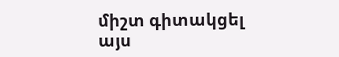միշտ գիտակցել այս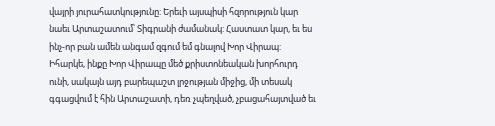վայրի յուրահատկությունը: Երեւի այսպիսի հզորություն կար նաեւ Արտաշատում՝ Տիգրանի ժամանակ: Հաստատ կար, եւ ես ինչ-որ բան ամեն անգամ զգում եմ գնալով Խոր Վիրապ: Իհարկե, ինքը Խոր Վիրապը մեծ քրիստոնեական խորհուրդ ունի, սակայն այդ բարեպաշտ լրջության միջից, մի տեսակ գգացվում է հին Արտաշատի, դեռ չպեղված, չբացահայտված եւ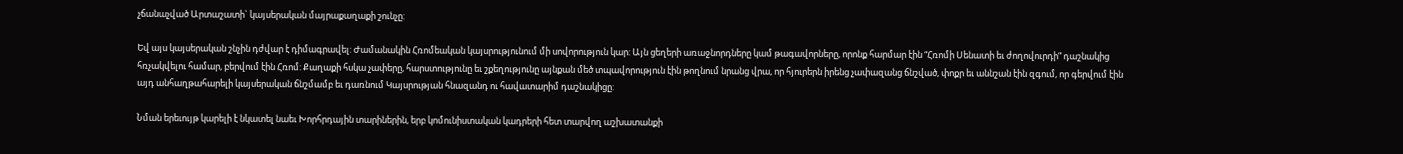չճանաչված Արտաշատի` կայսերական մայրաքաղաքի շունչը:

Եվ այս կայսերական շնչին դժվար է դիմագրավել: Ժամանակին Հռոմեական կայսրությունում մի սովորություն կար: Այն ցեղերի առաջնորդները կամ թագավորները, որոնք հարմար էին “Հռոմի Սենատի եւ ժողովուրդի” դաշնակից հռչակվելու համար, բերվում էին Հռոմ: Քաղաքի հսկա չափերը, հարստությունը եւ շքեղությունը այնքան մեծ տպավորություն էին թողնում նրանց վրա, որ հյուրերն իրենց չափազանց ճնշված, փոքր եւ աննշան էին զգում, որ գերվում էին այդ անհաղթահարելի կայսերական ճնշմամբ եւ դառնում Կայսրության հնազանդ ու հավատարիմ դաշնակիցը:

Նման երեւույթ կարելի է նկատել նաեւ Խորհրդային տարիներին, երբ կոմունիստական կադրերի հետ տարվող աշխատանքի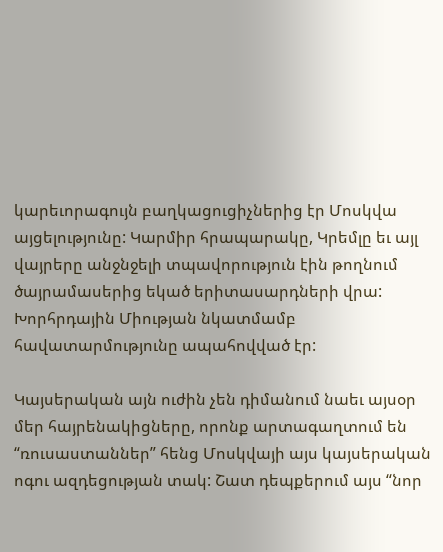կարեւորագույն բաղկացուցիչներից էր Մոսկվա այցելությունը: Կարմիր հրապարակը, Կրեմլը եւ այլ վայրերը անջնջելի տպավորություն էին թողնում ծայրամասերից եկած երիտասարդների վրա: Խորհրդային Միության նկատմամբ հավատարմությունը ապահովված էր:

Կայսերական այն ուժին չեն դիմանում նաեւ այսօր մեր հայրենակիցները, որոնք արտագաղտում են “ռուսաստաններ” հենց Մոսկվայի այս կայսերական ոգու ազդեցության տակ: Շատ դեպքերում այս “նոր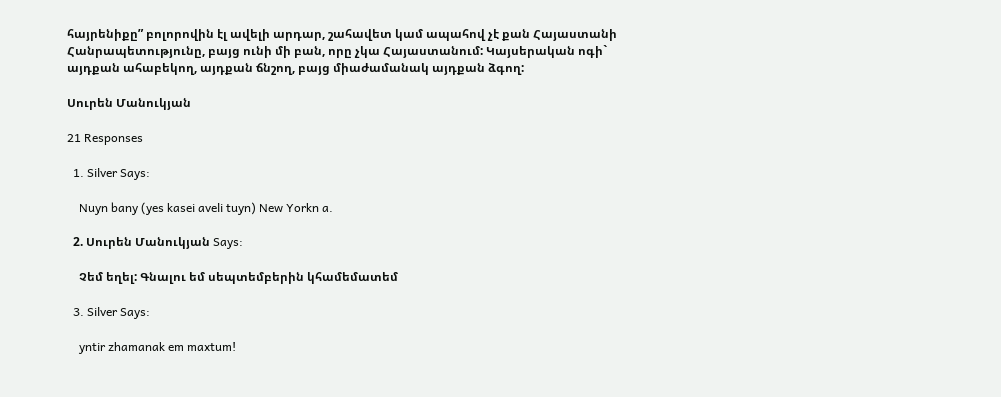հայրենիքը” բոլորովին էլ ավելի արդար, շահավետ կամ ապահով չէ քան Հայաստանի Հանրապետությունը, բայց ունի մի բան, որը չկա Հայաստանում: Կայսերական ոգի` այդքան ահաբեկող, այդքան ճնշող, բայց միաժամանակ այդքան ձգող:

Սուրեն Մանուկյան

21 Responses

  1. Silver Says:

    Nuyn bany (yes kasei aveli tuyn) New Yorkn a.

  2. Սուրեն Մանուկյան Says:

    Չեմ եղել: Գնալու եմ սեպտեմբերին կհամեմատեմ

  3. Silver Says:

    yntir zhamanak em maxtum!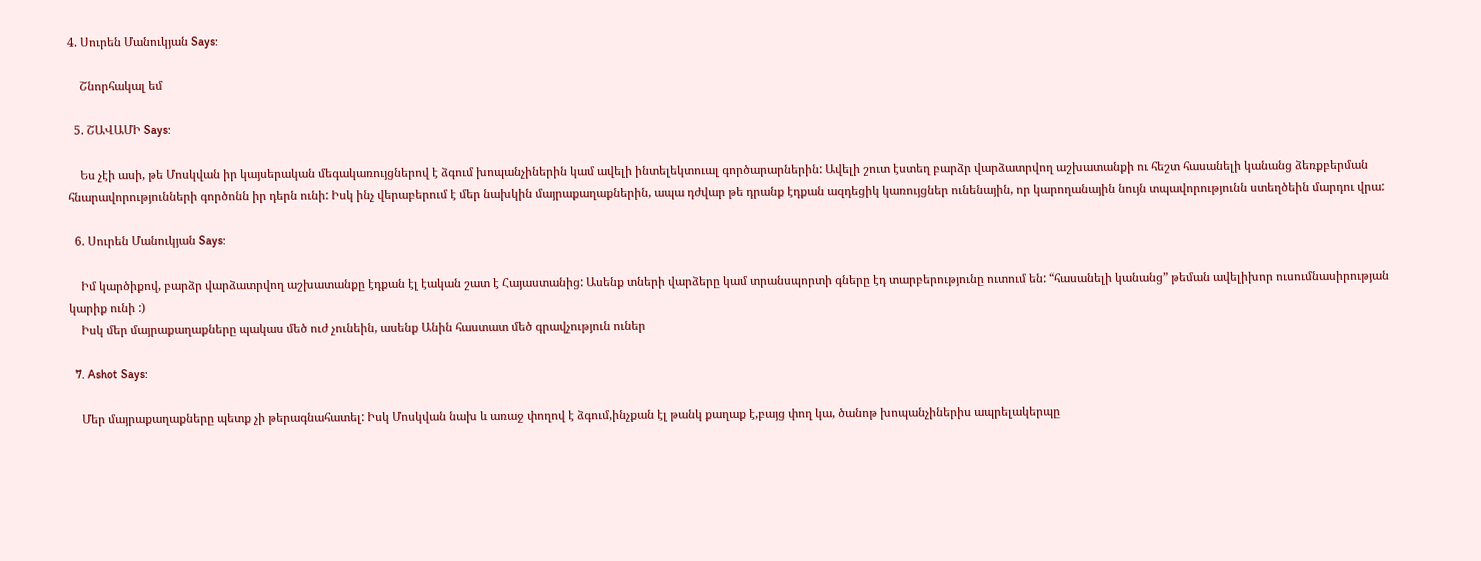4. Սուրեն Մանուկյան Says:

    Շնորհակալ եմ

  5. ՇԱՎԱՄԻ Says:

    Ես չէի ասի, թե Մոսկվան իր կայսերական մեգակառույցներով է ձգում խոպանչիներին կամ ավելի ինտելեկտուալ գործարարներին: Ավելի շուտ էստեղ բարձր վարձատրվող աշխատանքի ու հեշտ հասանելի կանանց ձեռքբերման հնարավորությունների գործոնն իր դերն ունի: Իսկ ինչ վերաբերում է մեր նախկին մայրաքաղաքներին, ապա դժվար թե դրանք էդքան ազդեցիկ կառույցներ ունենային, որ կարողանային նույն տպավորությունն ստեղծեին մարդու վրա:

  6. Սուրեն Մանուկյան Says:

    Իմ կարծիքով, բարձր վարձատրվող աշխատանքը էդքան էլ էական շատ է Հայաստանից: Ասենք տների վարձերը կամ տրանսպորտի գները էդ տարբերությունը ուտում են: “հասանելի կանանց” թեման ավելիխոր ուսումնասիրության կարիք ունի :)
    Իսկ մեր մայրաքաղաքները պակաս մեծ ուժ չունեին, ասենք Անին հաստատ մեծ գրավչություն ուներ

  7. Ashot Says:

    Մեր մայրաքաղաքները պետք չի թերագնահատել: Իսկ Մոսկվան նախ և առաջ փողով է ձգում,ինչքան էլ թանկ քաղաք է,բայց փող կա, ծանոթ խոպանչիներիս ապրելակերպը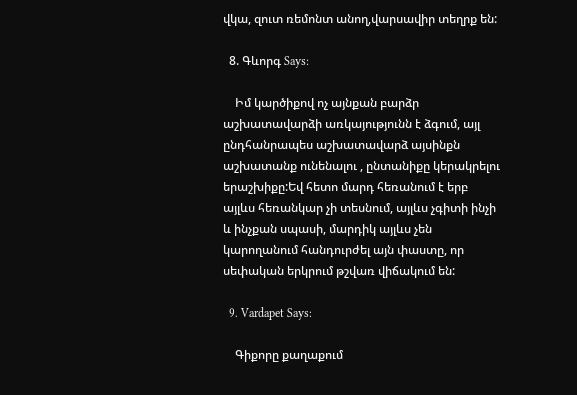վկա, զուտ ռեմոնտ անող,վարսավիր տեղրք են:

  8. Գևորգ Says:

    Իմ կարծիքով ոչ այնքան բարձր աշխատավարձի առկայությունն է ձգում, այլ ընդհանրապես աշխատավարձ այսինքն աշխատանք ունենալու , ընտանիքը կերակրելու երաշխիքը:Եվ հետո մարդ հեռանում է երբ այլևս հեռանկար չի տեսնում, այլևս չգիտի ինչի և ինչքան սպասի, մարդիկ այլևս չեն կարողանում հանդուրժել այն փաստը, որ սեփական երկրում թշվառ վիճակում են:

  9. Vardapet Says:

    Գիքորը քաղաքում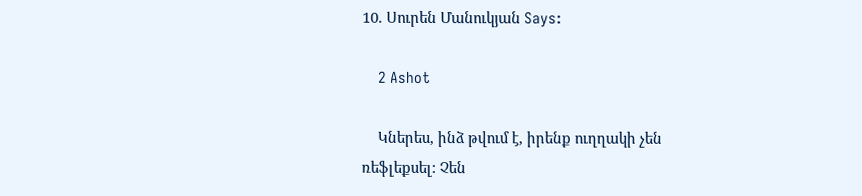10. Սուրեն Մանուկյան Says:

    2 Ashot

    Կներես, ինձ թվում է, իրենք ուղղակի չեն ռեֆլեքսել: Չեն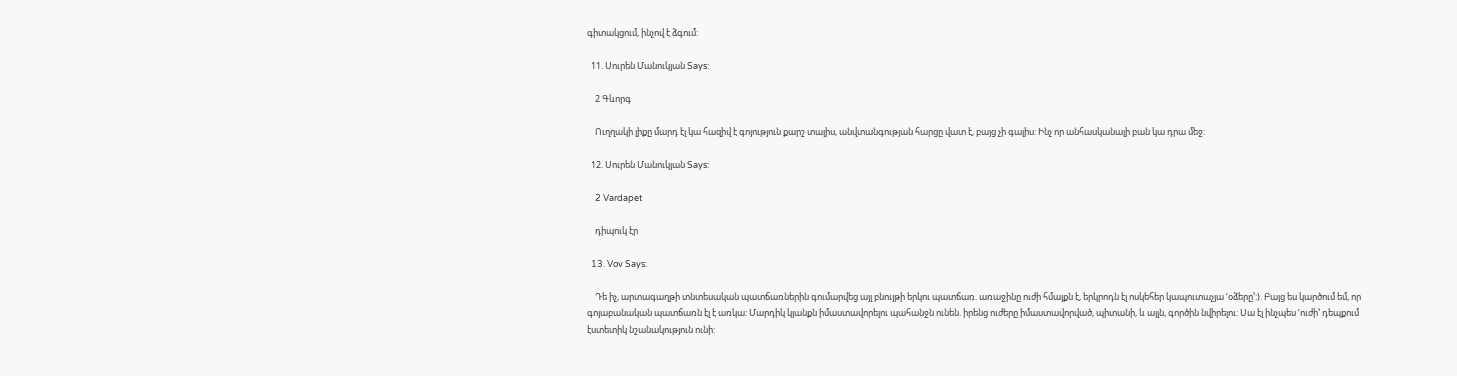գիտակցում, ինչով է ձգում:

  11. Սուրեն Մանուկյան Says:

    2 Գևորգ

    Ուղղակի լիքը մարդ էլ կա հազիվ է գոյություն քարշ տալիս, անվտանգության հարցը վատ է, բայց չի գալիս: Ինչ որ անհասկանալի բան կա դրա մեջ:

  12. Սուրեն Մանուկյան Says:

    2 Vardapet

    դիպուկ էր

  13. Vov Says:

    Դե իչ, արտագաղթի տնտեսական պատճառներին գումարվեց այլ բնույթի երկու պատճառ. առաջինը ուժի հմայքն է, երկրոդն էլ ոսկեհեր կապուտաչյա ‘օձերը’:). Բայց ես կարծում եմ, որ գոյաբանական պատճառն էլ է առկա: Մարդիկ կյանքն իմաստավորելու պահանջն ունեն. իրենց ուժերը իմաստավորված, պիտանի, և այլն, գործին նվիրելու: Սա էլ ինչպես ‘ուժի’ դեպքում էստետիկ նշանակություն ունի: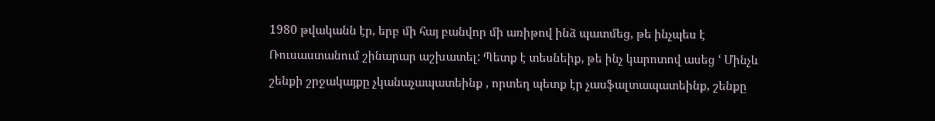1980 թվականն էր, երբ մի հայ բանվոր մի առիթով ինձ պատմեց, թե ինչպես է Ռուսաստանում շինարար աշխատել: Պետք է տեսնեիք, թե ինչ կարոտով ասեց ‘ Մինչև շենքի շրջակայքը չկանաչապատեինք , որտեղ պետք էր չասֆալտապատեինք, շենքը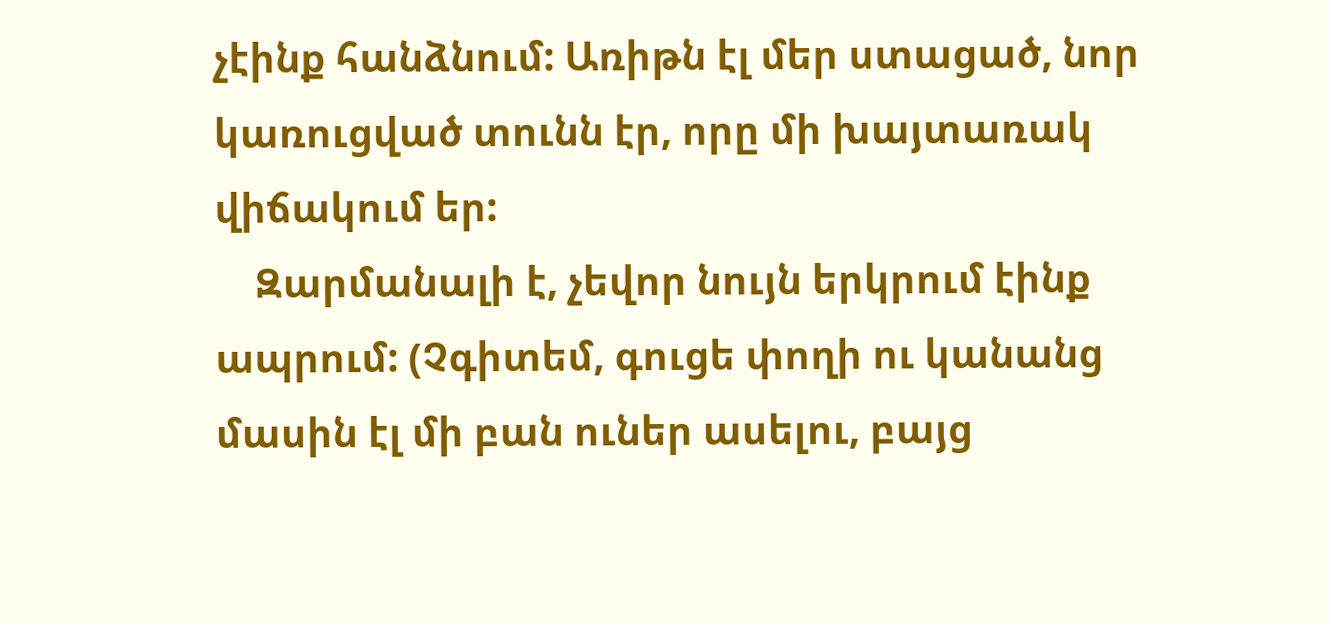չէինք հանձնում: Առիթն էլ մեր ստացած, նոր կառուցված տունն էր, որը մի խայտառակ վիճակում եր:
    Զարմանալի է, չեվոր նույն երկրում էինք ապրում: (Չգիտեմ, գուցե փողի ու կանանց մասին էլ մի բան ուներ ասելու, բայց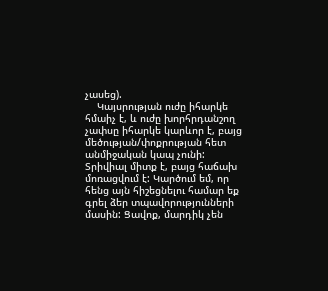չասեց).
    Կայսրության ուժը իհարկե հմաիչ է, և ուժը խորհրդանշող չափսը իհարկե կարևոր է, բայց մեծության/փոքրության հետ անմիջական կապ չունի: Տրիվիալ միտք է, բայց հաճախ մոռացվում է: Կարծում եմ, որ հենց այն հիշեցնելու համար եք գրել ձեր տպավորությունների մասին: Ցավոք, մարդիկ չեն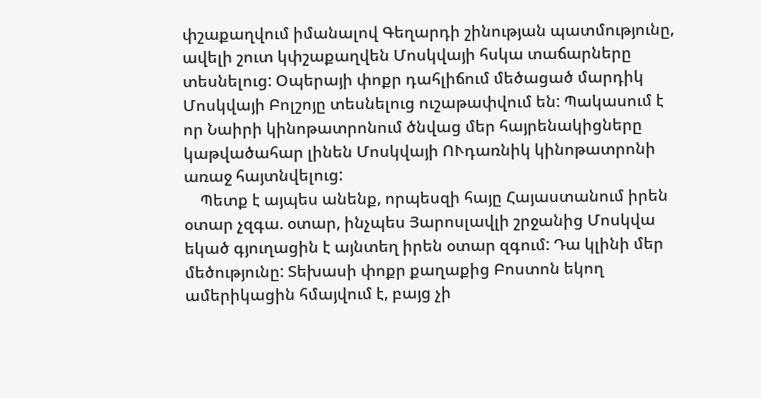փշաքաղվում իմանալով Գեղարդի շինության պատմությունը, ավելի շուտ կփշաքաղվեն Մոսկվայի հսկա տաճարները տեսնելուց: Օպերայի փոքր դահլիճում մեծացած մարդիկ Մոսկվայի Բոլշոյը տեսնելուց ուշաթափվում են: Պակասում է որ Նաիրի կինոթատրոնում ծնվաց մեր հայրենակիցները կաթվածահար լինեն Մոսկվայի ՈՒդառնիկ կինոթատրոնի առաջ հայտնվելուց:
    Պետք է այպես անենք, որպեսզի հայը Հայաստանում իրեն օտար չզգա. օտար, ինչպես Յարոսլավլի շրջանից Մոսկվա եկած գյուղացին է այնտեղ իրեն օտար զգում: Դա կլինի մեր մեծությունը: Տեխասի փոքր քաղաքից Բոստոն եկող ամերիկացին հմայվում է, բայց չի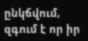ընկճվում, զգում է որ իր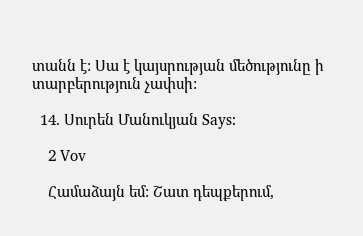տանն է: Սա է կայսրության մեծությունը ի տարբերություն չափսի:

  14. Սուրեն Մանուկյան Says:

    2 Vov

    Համաձայն եմ: Շատ դեպքերում,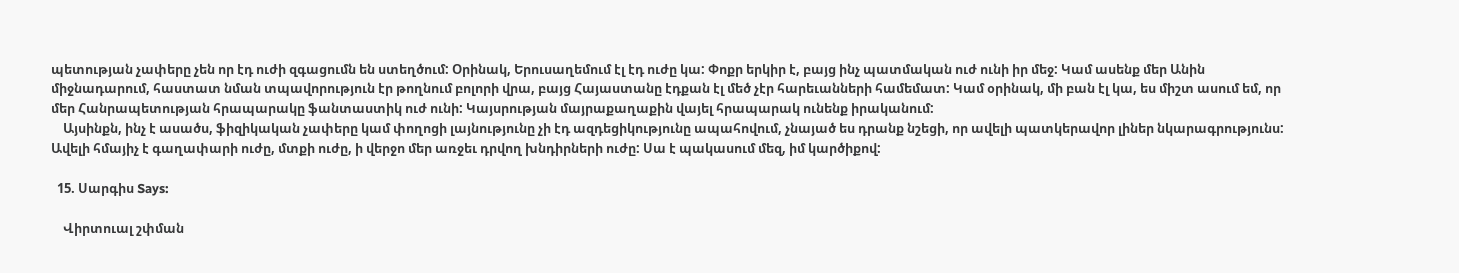պետության չափերը չեն որ էդ ուժի զգացումն են ստեղծում: Օրինակ, Երուսաղեմում էլ էդ ուժը կա: Փոքր երկիր է, բայց ինչ պատմական ուժ ունի իր մեջ: Կամ ասենք մեր Անին միջնադարում, հաստատ նման տպավորություն էր թողնում բոլորի վրա, բայց Հայաստանը էդքան էլ մեծ չէր հարեւանների համեմատ: Կամ օրինակ, մի բան էլ կա, ես միշտ ասում եմ, որ մեր Հանրապետության հրապարակը ֆանտաստիկ ուժ ունի: Կայսրության մայրաքաղաքին վայել հրապարակ ունենք իրականում:
    Այսինքն, ինչ է ասածս, ֆիզիկական չափերը կամ փողոցի լայնությունը չի էդ ազդեցիկությունը ապահովում, չնայած ես դրանք նշեցի, որ ավելի պատկերավոր լիներ նկարագրությունս: Ավելի հմայիչ է գաղափարի ուժը, մտքի ուժը, ի վերջո մեր առջեւ դրվող խնդիրների ուժը: Սա է պակասում մեզ, իմ կարծիքով:

  15. Սարգիս Says:

    Վիրտուալ շփման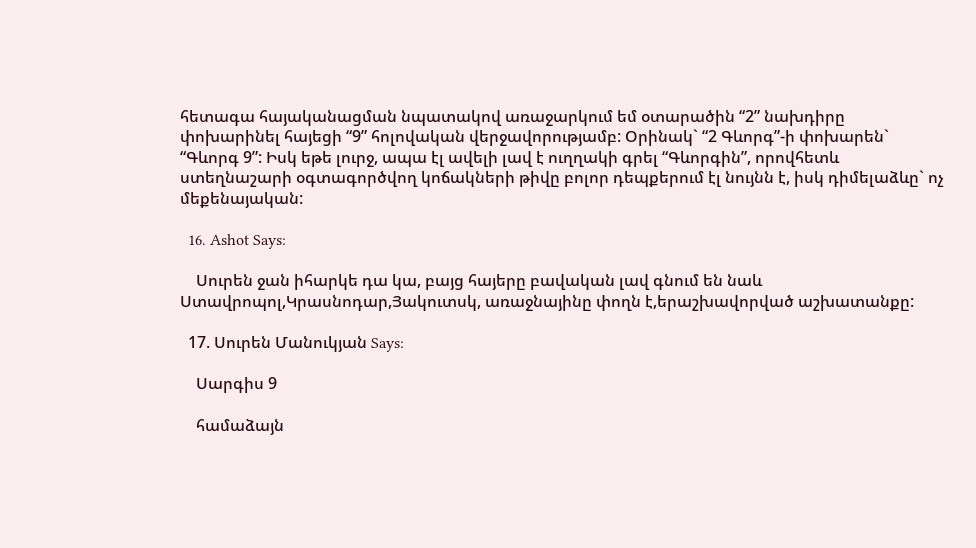հետագա հայականացման նպատակով առաջարկում եմ օտարածին “2” նախդիրը փոխարինել հայեցի “9” հոլովական վերջավորությամբ: Օրինակ` “2 Գևորգ”-ի փոխարեն` “Գևորգ 9”: Իսկ եթե լուրջ, ապա էլ ավելի լավ է ուղղակի գրել “Գևորգին”, որովհետև ստեղնաշարի օգտագործվող կոճակների թիվը բոլոր դեպքերում էլ նույնն է, իսկ դիմելաձևը` ոչ մեքենայական:

  16. Ashot Says:

    Սուրեն ջան իհարկե դա կա, բայց հայերը բավական լավ գնում են նաև Ստավրոպոլ,Կրասնոդար,Յակուտսկ, առաջնայինը փողն է,երաշխավորված աշխատանքը:

  17. Սուրեն Մանուկյան Says:

    Սարգիս 9

    համաձայն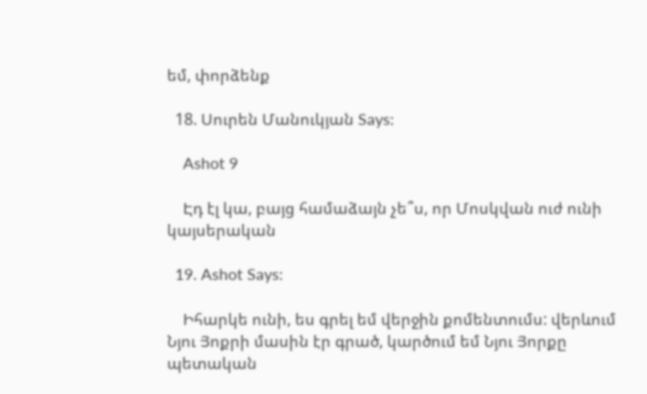եմ, փորձենք

  18. Սուրեն Մանուկյան Says:

    Ashot 9

    Էդ էլ կա, բայց համաձայն չե՞ս, որ Մոսկվան ուժ ունի կայսերական

  19. Ashot Says:

    Իհարկե ունի, ես գրել եմ վերջին քոմենտումս: վերևում Նյու Յոքրի մասին էր գրած, կարծում եմ Նյու Յորքը պետական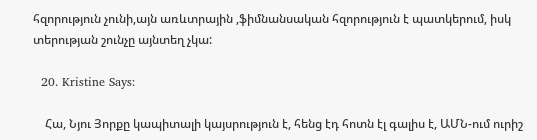հզորություն չունի,այն առևտրային ,ֆիմնանսական հզորություն է պատկերում, իսկ տերության շունչը այնտեղ չկա:

  20. Kristine Says:

    Հա, Նյու Յորքը կապիտալի կայսրություն է, հենց էդ հոտն էլ գալիս է, ԱՄՆ-ում ուրիշ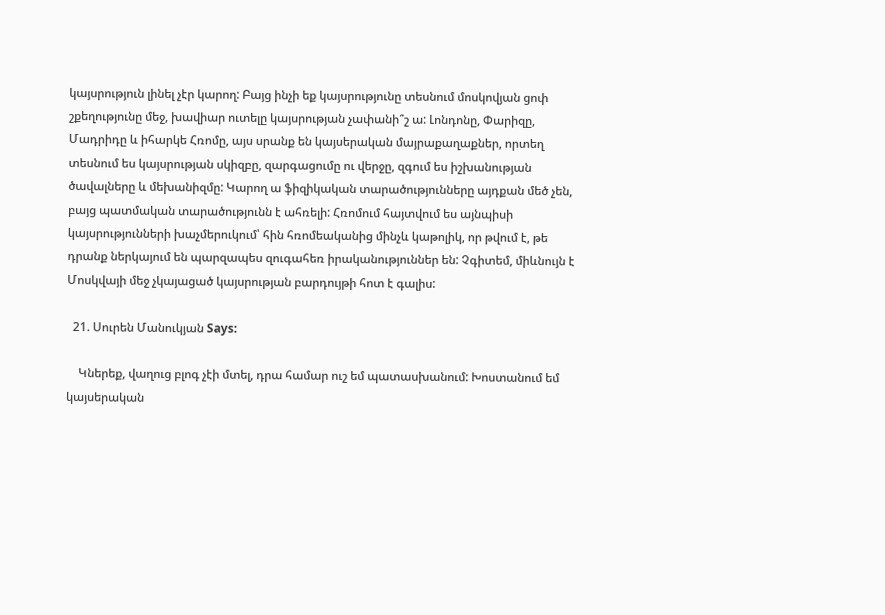կայսրություն լինել չէր կարող: Բայց ինչի եք կայսրությունը տեսնում մոսկովյան ցոփ շքեղությունը մեջ, խավիար ուտելը կայսրության չափանի՞շ ա: Լոնդոնը, Փարիզը, Մադրիդը և իհարկե Հռոմը, այս սրանք են կայսերական մայրաքաղաքներ, որտեղ տեսնում ես կայսրության սկիզբը, զարգացումը ու վերջը, զգում ես իշխանության ծավալները և մեխանիզմը: Կարող ա ֆիզիկական տարածությունները այդքան մեծ չեն, բայց պատմական տարածությունն է ահռելի: Հռոմում հայտվում ես այնպիսի կայսրությունների խաչմերուկում՝ հին հռոմեականից մինչև կաթոլիկ, որ թվում է, թե դրանք ներկայում են պարզապես զուգահեռ իրականություններ են: Չգիտեմ, միևնույն է Մոսկվայի մեջ չկայացած կայսրության բարդույթի հոտ է գալիս:

  21. Սուրեն Մանուկյան Says:

    Կներեք, վաղուց բլոգ չէի մտել, դրա համար ուշ եմ պատասխանում: Խոստանում եմ կայսերական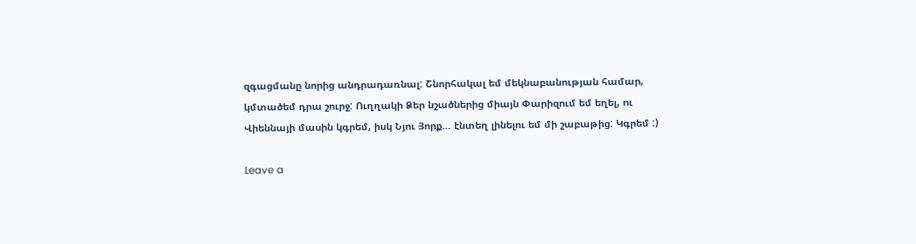զգացմանը նորից անդրադառնալ: Շնորհակալ եմ մեկնաբանության համար, կմտածեմ դրա շուրջ: Ուղղակի Ձեր նշածներից միայն Փարիզում եմ եղել, ու Վիեննայի մասին կգրեմ, իսկ Նյու Յորք… էնտեղ լինելու եմ մի շաբաթից: Կգրեմ :)

Leave a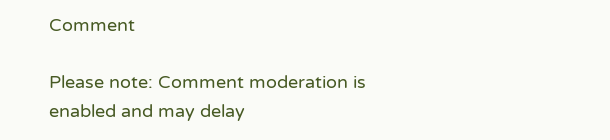Comment

Please note: Comment moderation is enabled and may delay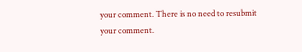your comment. There is no need to resubmit your comment.